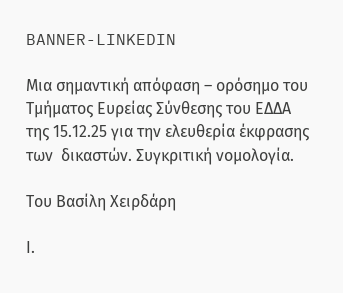BANNER-LINKEDIN

Μια σημαντική απόφαση – ορόσημο του Τμήματος Ευρείας Σύνθεσης του ΕΔΔΑ της 15.12.25 για την ελευθερία έκφρασης των  δικαστών. Συγκριτική νομολογία.

Του Βασίλη Χειρδάρη

Ι.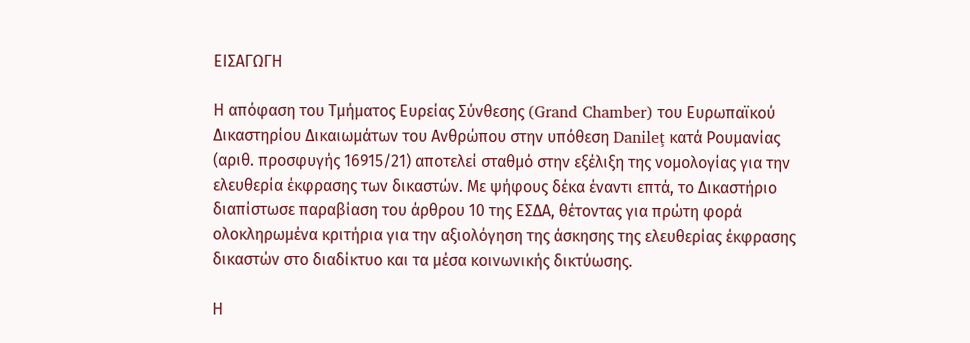ΕΙΣΑΓΩΓΗ

Η απόφαση του Τμήματος Ευρείας Σύνθεσης (Grand Chamber) του Ευρωπαϊκού Δικαστηρίου Δικαιωμάτων του Ανθρώπου στην υπόθεση Danileţ κατά Ρουμανίας (αριθ. προσφυγής 16915/21) αποτελεί σταθμό στην εξέλιξη της νομολογίας για την  ελευθερία έκφρασης των δικαστών. Με ψήφους δέκα έναντι επτά, το Δικαστήριο διαπίστωσε παραβίαση του άρθρου 10 της ΕΣΔΑ, θέτοντας για πρώτη φορά ολοκληρωμένα κριτήρια για την αξιολόγηση της άσκησης της ελευθερίας έκφρασης δικαστών στο διαδίκτυο και τα μέσα κοινωνικής δικτύωσης.

Η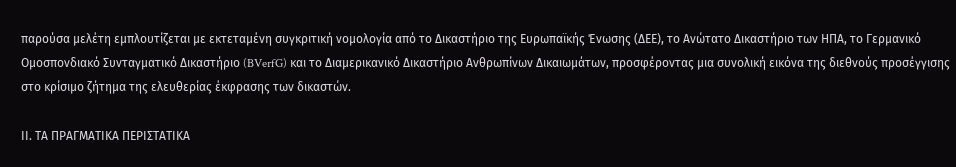παρούσα μελέτη εμπλουτίζεται με εκτεταμένη συγκριτική νομολογία από το Δικαστήριο της Ευρωπαϊκής Ένωσης (ΔΕΕ), το Ανώτατο Δικαστήριο των ΗΠΑ, το Γερμανικό Ομοσπονδιακό Συνταγματικό Δικαστήριο (BVerfG) και το Διαμερικανικό Δικαστήριο Ανθρωπίνων Δικαιωμάτων, προσφέροντας μια συνολική εικόνα της διεθνούς προσέγγισης στο κρίσιμο ζήτημα της ελευθερίας έκφρασης των δικαστών.

ΙΙ. ΤΑ ΠΡΑΓΜΑΤΙΚΑ ΠΕΡΙΣΤΑΤΙΚΑ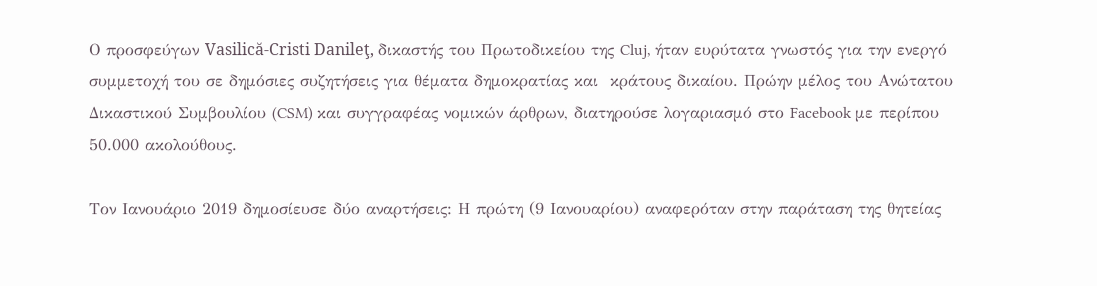Ο προσφεύγων Vasilică-Cristi Danileţ, δικαστής του Πρωτοδικείου της Cluj, ήταν ευρύτατα γνωστός για την ενεργό συμμετοχή του σε δημόσιες συζητήσεις για θέματα δημοκρατίας και  κράτους δικαίου. Πρώην μέλος του Ανώτατου Δικαστικού Συμβουλίου (CSM) και συγγραφέας νομικών άρθρων, διατηρούσε λογαριασμό στο Facebook με περίπου 50.000 ακολούθους.

Τον Ιανουάριο 2019 δημοσίευσε δύο αναρτήσεις: Η πρώτη (9 Ιανουαρίου) αναφερόταν στην παράταση της θητείας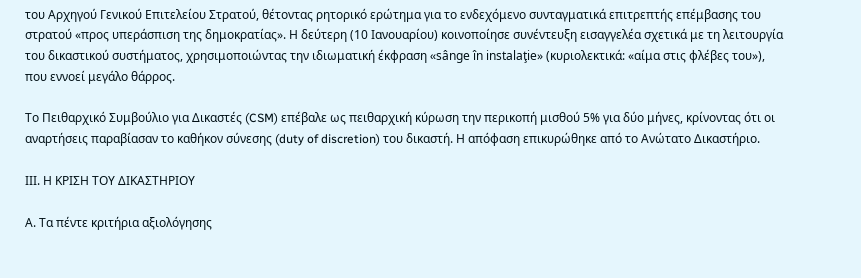του Αρχηγού Γενικού Επιτελείου Στρατού, θέτοντας ρητορικό ερώτημα για το ενδεχόμενο συνταγματικά επιτρεπτής επέμβασης του στρατού «προς υπεράσπιση της δημοκρατίας». Η δεύτερη (10 Ιανουαρίου) κοινοποίησε συνέντευξη εισαγγελέα σχετικά με τη λειτουργία του δικαστικού συστήματος, χρησιμοποιώντας την ιδιωματική έκφραση «sânge în instalaţie» (κυριολεκτικά: «αίμα στις φλέβες του»), που εννοεί μεγάλο θάρρος.

Το Πειθαρχικό Συμβούλιο για Δικαστές (CSM) επέβαλε ως πειθαρχική κύρωση την περικοπή μισθού 5% για δύο μήνες, κρίνοντας ότι οι αναρτήσεις παραβίασαν το καθήκον σύνεσης (duty of discretion) του δικαστή. Η απόφαση επικυρώθηκε από το Ανώτατο Δικαστήριο.

ΙΙΙ. Η ΚΡΙΣΗ ΤΟΥ ΔΙΚΑΣΤΗΡΙΟΥ

Α. Τα πέντε κριτήρια αξιολόγησης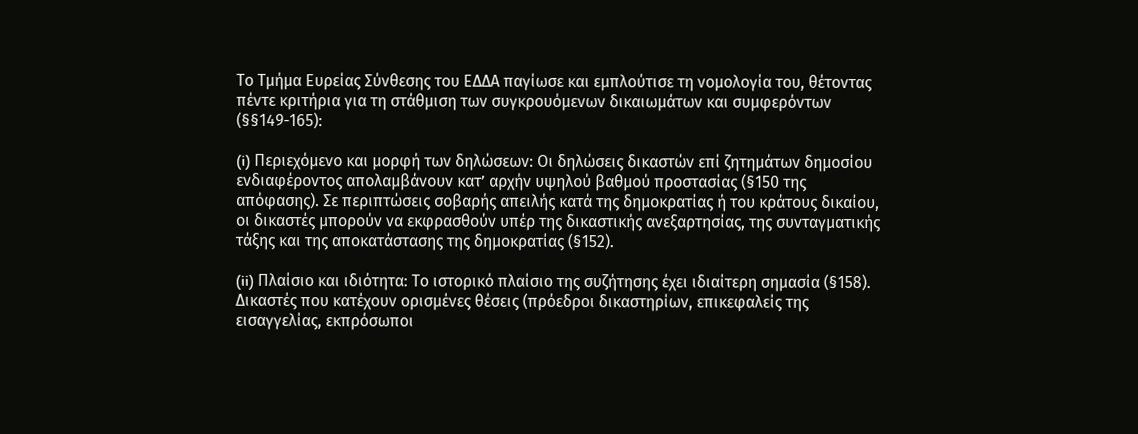Το Τμήμα Ευρείας Σύνθεσης του ΕΔΔΑ παγίωσε και εμπλούτισε τη νομολογία του, θέτοντας πέντε κριτήρια για τη στάθμιση των συγκρουόμενων δικαιωμάτων και συμφερόντων (§§149-165):

(i) Περιεχόμενο και μορφή των δηλώσεων: Οι δηλώσεις δικαστών επί ζητημάτων δημοσίου ενδιαφέροντος απολαμβάνουν κατ’ αρχήν υψηλού βαθμού προστασίας (§150 της απόφασης). Σε περιπτώσεις σοβαρής απειλής κατά της δημοκρατίας ή του κράτους δικαίου, οι δικαστές μπορούν να εκφρασθούν υπέρ της δικαστικής ανεξαρτησίας, της συνταγματικής τάξης και της αποκατάστασης της δημοκρατίας (§152).

(ii) Πλαίσιο και ιδιότητα: Το ιστορικό πλαίσιο της συζήτησης έχει ιδιαίτερη σημασία (§158). Δικαστές που κατέχουν ορισμένες θέσεις (πρόεδροι δικαστηρίων, επικεφαλείς της εισαγγελίας, εκπρόσωποι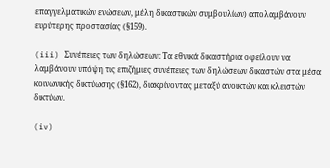επαγγελματικών ενώσεων, μέλη δικαστικών συμβουλίων) απολαμβάνουν ευρύτερης προστασίας (§159).

(iii) Συνέπειες των δηλώσεων: Τα εθνικά δικαστήρια οφείλουν να λαμβάνουν υπόψη τις επιζήμιες συνέπειες των δηλώσεων δικαστών στα μέσα κοινωνικής δικτύωσης (§162), διακρίνοντας μεταξύ ανοικτών και κλειστών δικτύων.

(iv)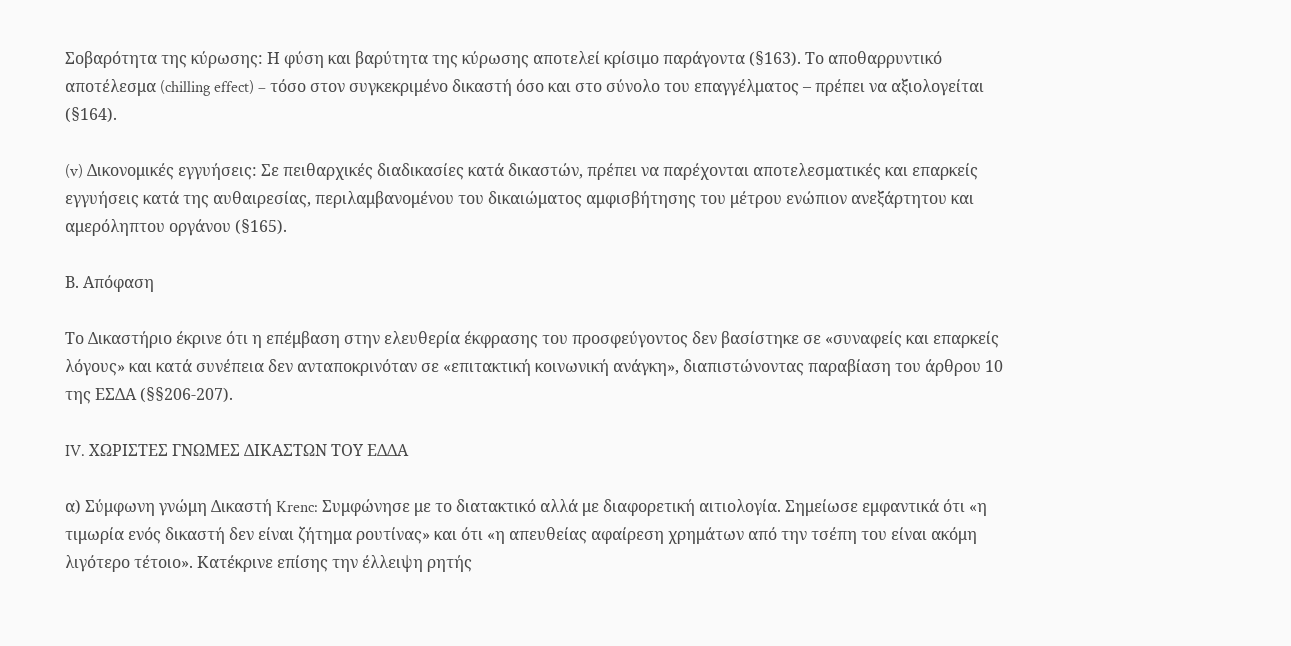Σοβαρότητα της κύρωσης: Η φύση και βαρύτητα της κύρωσης αποτελεί κρίσιμο παράγοντα (§163). Το αποθαρρυντικό αποτέλεσμα (chilling effect) – τόσο στον συγκεκριμένο δικαστή όσο και στο σύνολο του επαγγέλματος – πρέπει να αξιολογείται (§164).

(v) Δικονομικές εγγυήσεις: Σε πειθαρχικές διαδικασίες κατά δικαστών, πρέπει να παρέχονται αποτελεσματικές και επαρκείς εγγυήσεις κατά της αυθαιρεσίας, περιλαμβανομένου του δικαιώματος αμφισβήτησης του μέτρου ενώπιον ανεξάρτητου και αμερόληπτου οργάνου (§165).

Β. Απόφαση

Το Δικαστήριο έκρινε ότι η επέμβαση στην ελευθερία έκφρασης του προσφεύγοντος δεν βασίστηκε σε «συναφείς και επαρκείς λόγους» και κατά συνέπεια δεν ανταποκρινόταν σε «επιτακτική κοινωνική ανάγκη», διαπιστώνοντας παραβίαση του άρθρου 10 της ΕΣΔΑ (§§206-207).

IV. ΧΩΡΙΣΤΕΣ ΓΝΩΜΕΣ ΔΙΚΑΣΤΩΝ ΤΟΥ ΕΔΔΑ

α) Σύμφωνη γνώμη Δικαστή Krenc: Συμφώνησε με το διατακτικό αλλά με διαφορετική αιτιολογία. Σημείωσε εμφαντικά ότι «η τιμωρία ενός δικαστή δεν είναι ζήτημα ρουτίνας» και ότι «η απευθείας αφαίρεση χρημάτων από την τσέπη του είναι ακόμη λιγότερο τέτοιο». Κατέκρινε επίσης την έλλειψη ρητής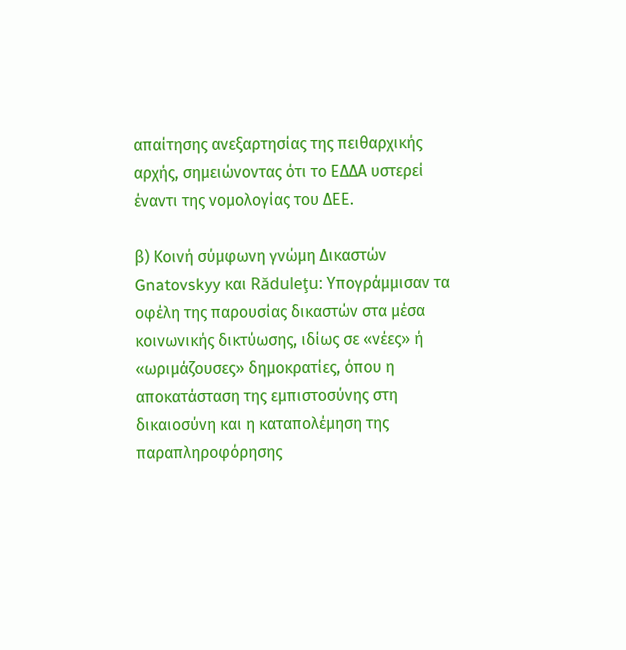απαίτησης ανεξαρτησίας της πειθαρχικής αρχής, σημειώνοντας ότι το ΕΔΔΑ υστερεί έναντι της νομολογίας του ΔΕΕ.

β) Κοινή σύμφωνη γνώμη Δικαστών Gnatovskyy και Răduleţu: Υπογράμμισαν τα οφέλη της παρουσίας δικαστών στα μέσα κοινωνικής δικτύωσης, ιδίως σε «νέες» ή «ωριμάζουσες» δημοκρατίες, όπου η αποκατάσταση της εμπιστοσύνης στη δικαιοσύνη και η καταπολέμηση της παραπληροφόρησης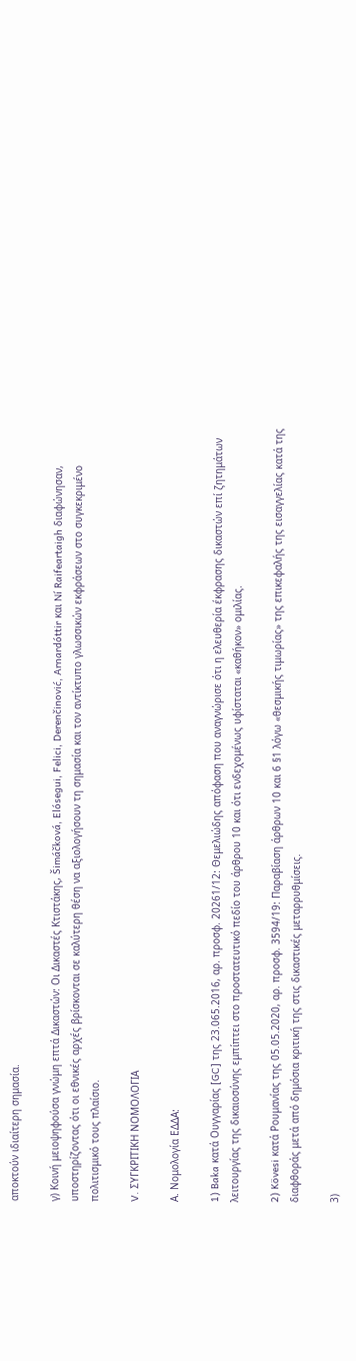αποκτούν ιδιαίτερη σημασία.

γ) Κοινή μειοψηφούσα γνώμη επτά Δικαστών: Οι Δικαστές Κτιστάκης, Šimáčková, Elósegui, Felici, Derenčinović, Arnardóttir και Ní Raifeartaigh διαφώνησαν, υποστηρίζοντας ότι οι εθνικές αρχές βρίσκονται σε καλύτερη θέση να αξιολογήσουν τη σημασία και τον αντίκτυπο γλωσσικών εκφράσεων στο συγκεκριμένο πολιτισμικό τους πλαίσιο.

V. ΣΥΓΚΡΙΤΙΚΗ ΝΟΜΟΛΟΓΙΑ

Α. Νομολογία ΕΔΔΑ:

1) Baka κατά Ουγγαρίας [GC] της 23.065.2016, αρ. προσφ. 20261/12: Θεμελιώδης απόφαση που αναγνώρισε ότι η ελευθερία έκφρασης δικαστών επί ζητημάτων λειτουργίας της δικαιοσύνης εμπίπτει στο προστατευτικό πεδίο του άρθρου 10 και ότι ενδεχομένως υφίσταται «καθήκον» ομιλίας.

2) Kövesi κατά Ρουμανίας της 05.05.2020, αρ. προσφ. 3594/19: Παραβίαση άρθρων 10 και 6 §1 λόγω «θεσμικής τιμωρίας» της επικεφαλής της εισαγγελίας κατά της διαφθοράς μετά από δημόσια κριτική της στις δικαστικές μεταρρυθμίσεις.

3)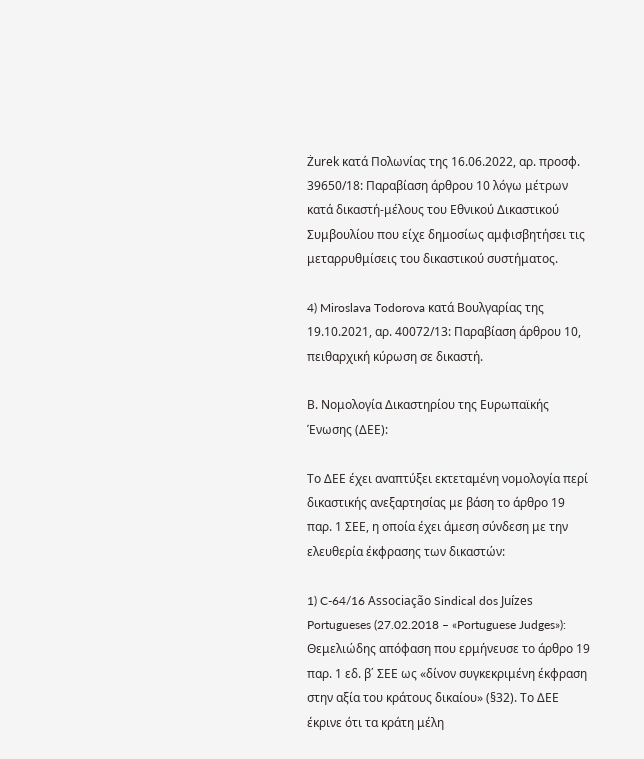Żurek κατά Πολωνίας της 16.06.2022, αρ. προσφ. 39650/18: Παραβίαση άρθρου 10 λόγω μέτρων κατά δικαστή-μέλους του Εθνικού Δικαστικού Συμβουλίου που είχε δημοσίως αμφισβητήσει τις μεταρρυθμίσεις του δικαστικού συστήματος.

4) Miroslava Todorova κατά Βουλγαρίας της 19.10.2021, αρ. 40072/13: Παραβίαση άρθρου 10, πειθαρχική κύρωση σε δικαστή.

Β. Νομολογία Δικαστηρίου της Ευρωπαϊκής Ένωσης (ΔΕΕ):

Το ΔΕΕ έχει αναπτύξει εκτεταμένη νομολογία περί δικαστικής ανεξαρτησίας με βάση το άρθρο 19 παρ. 1 ΣΕΕ, η οποία έχει άμεση σύνδεση με την ελευθερία έκφρασης των δικαστών:

1) C-64/16 Associação Sindical dos Juízes Portugueses (27.02.2018 – «Portuguese Judges»): Θεμελιώδης απόφαση που ερμήνευσε το άρθρο 19 παρ. 1 εδ. β΄ ΣΕΕ ως «δίνον συγκεκριμένη έκφραση στην αξία του κράτους δικαίου» (§32). Το ΔΕΕ έκρινε ότι τα κράτη μέλη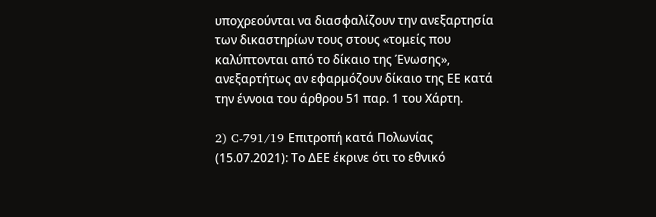υποχρεούνται να διασφαλίζουν την ανεξαρτησία των δικαστηρίων τους στους «τομείς που καλύπτονται από το δίκαιο της Ένωσης», ανεξαρτήτως αν εφαρμόζουν δίκαιο της ΕΕ κατά την έννοια του άρθρου 51 παρ. 1 του Χάρτη.

2) C-791/19 Επιτροπή κατά Πολωνίας (15.07.2021): Το ΔΕΕ έκρινε ότι το εθνικό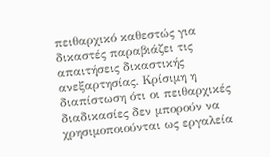πειθαρχικό καθεστώς για δικαστές παραβιάζει τις απαιτήσεις δικαστικής ανεξαρτησίας. Κρίσιμη η διαπίστωση ότι οι πειθαρχικές διαδικασίες δεν μπορούν να χρησιμοποιούνται ως εργαλεία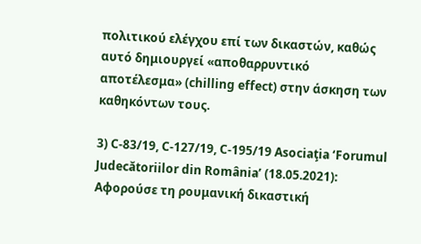πολιτικού ελέγχου επί των δικαστών, καθώς αυτό δημιουργεί «αποθαρρυντικό αποτέλεσμα» (chilling effect) στην άσκηση των καθηκόντων τους.

3) C-83/19, C-127/19, C-195/19 Asociaţia ‘Forumul Judecătoriilor din România’ (18.05.2021): Αφορούσε τη ρουμανική δικαστική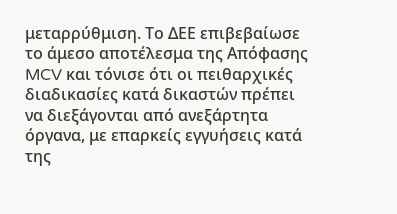μεταρρύθμιση. Το ΔΕΕ επιβεβαίωσε το άμεσο αποτέλεσμα της Απόφασης MCV και τόνισε ότι οι πειθαρχικές διαδικασίες κατά δικαστών πρέπει να διεξάγονται από ανεξάρτητα όργανα, με επαρκείς εγγυήσεις κατά της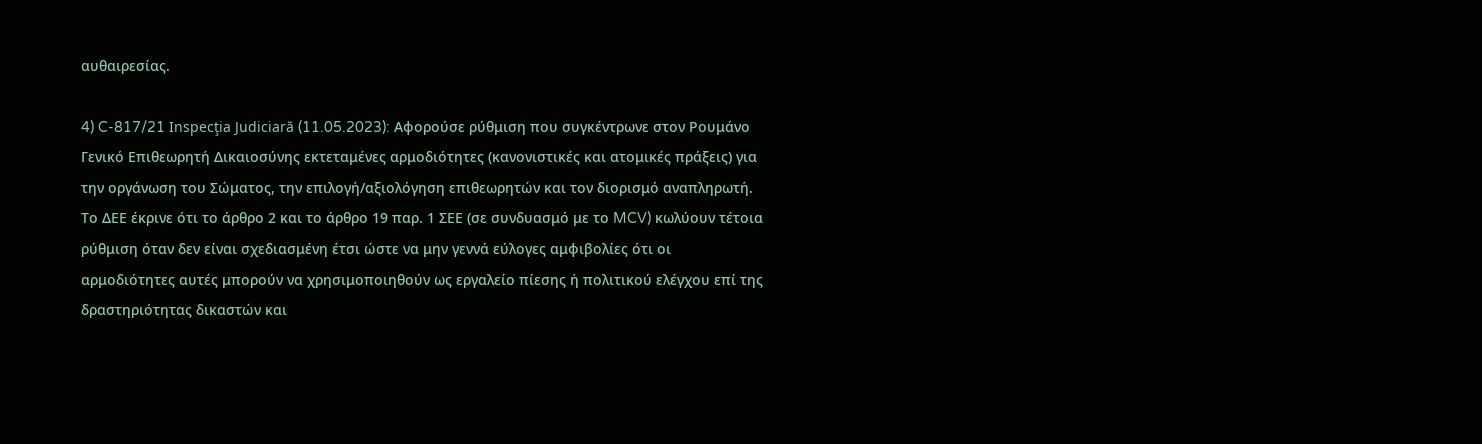αυθαιρεσίας.

4) C-817/21 Inspecţia Judiciară (11.05.2023): Αφορούσε ρύθμιση που συγκέντρωνε στον Ρουμάνο Γενικό Επιθεωρητή Δικαιοσύνης εκτεταμένες αρμοδιότητες (κανονιστικές και ατομικές πράξεις) για την οργάνωση του Σώματος, την επιλογή/αξιολόγηση επιθεωρητών και τον διορισμό αναπληρωτή. Το ΔΕΕ έκρινε ότι το άρθρο 2 και το άρθρο 19 παρ. 1 ΣΕΕ (σε συνδυασμό με το MCV) κωλύουν τέτοια ρύθμιση όταν δεν είναι σχεδιασμένη έτσι ώστε να μην γεννά εύλογες αμφιβολίες ότι οι αρμοδιότητες αυτές μπορούν να χρησιμοποιηθούν ως εργαλείο πίεσης ή πολιτικού ελέγχου επί της δραστηριότητας δικαστών και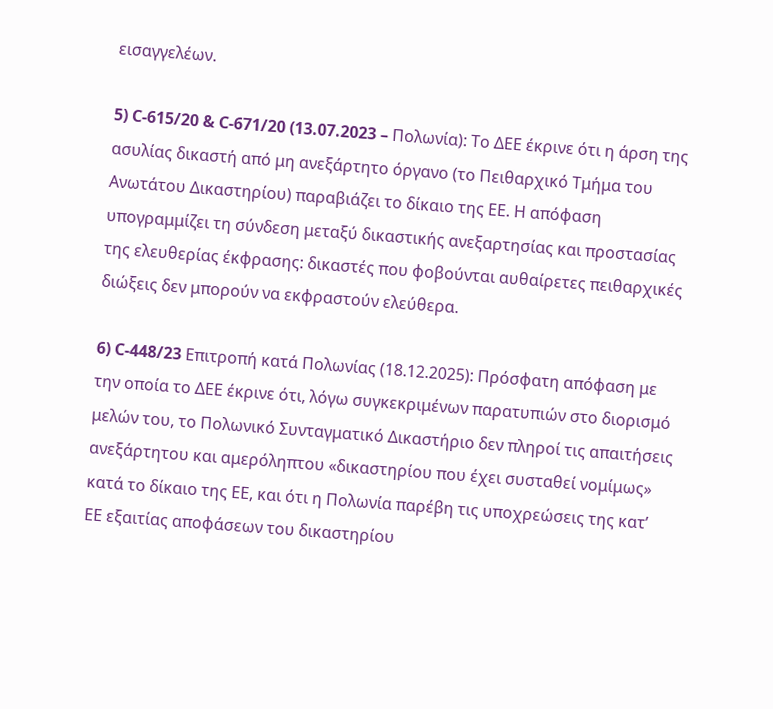εισαγγελέων.

5) C-615/20 & C-671/20 (13.07.2023 – Πολωνία): Το ΔΕΕ έκρινε ότι η άρση της ασυλίας δικαστή από μη ανεξάρτητο όργανο (το Πειθαρχικό Τμήμα του Ανωτάτου Δικαστηρίου) παραβιάζει το δίκαιο της ΕΕ. Η απόφαση υπογραμμίζει τη σύνδεση μεταξύ δικαστικής ανεξαρτησίας και προστασίας της ελευθερίας έκφρασης: δικαστές που φοβούνται αυθαίρετες πειθαρχικές διώξεις δεν μπορούν να εκφραστούν ελεύθερα.

6) C-448/23 Επιτροπή κατά Πολωνίας (18.12.2025): Πρόσφατη απόφαση με την οποία το ΔΕΕ έκρινε ότι, λόγω συγκεκριμένων παρατυπιών στο διορισμό μελών του, το Πολωνικό Συνταγματικό Δικαστήριο δεν πληροί τις απαιτήσεις ανεξάρτητου και αμερόληπτου «δικαστηρίου που έχει συσταθεί νομίμως» κατά το δίκαιο της ΕΕ, και ότι η Πολωνία παρέβη τις υποχρεώσεις της κατ’ ΕΕ εξαιτίας αποφάσεων του δικαστηρίου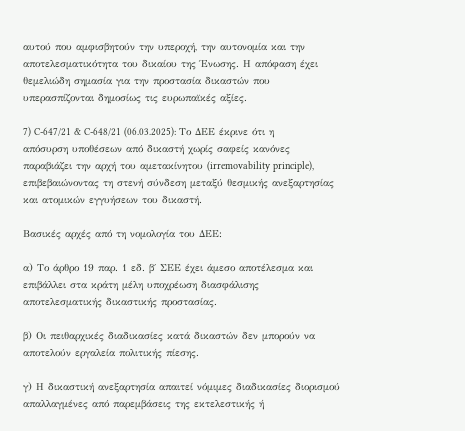αυτού που αμφισβητούν την υπεροχή, την αυτονομία και την αποτελεσματικότητα του δικαίου της Ένωσης. Η απόφαση έχει θεμελιώδη σημασία για την προστασία δικαστών που υπερασπίζονται δημοσίως τις ευρωπαϊκές αξίες.

7) C-647/21 & C-648/21 (06.03.2025): Το ΔΕΕ έκρινε ότι η απόσυρση υποθέσεων από δικαστή χωρίς σαφείς κανόνες παραβιάζει την αρχή του αμετακίνητου (irremovability principle), επιβεβαιώνοντας τη στενή σύνδεση μεταξύ θεσμικής ανεξαρτησίας και ατομικών εγγυήσεων του δικαστή.

Βασικές αρχές από τη νομολογία του ΔΕΕ:

α) Το άρθρο 19 παρ. 1 εδ. β΄ ΣΕΕ έχει άμεσο αποτέλεσμα και επιβάλλει στα κράτη μέλη υποχρέωση διασφάλισης αποτελεσματικής δικαστικής προστασίας.

β) Οι πειθαρχικές διαδικασίες κατά δικαστών δεν μπορούν να αποτελούν εργαλεία πολιτικής πίεσης.

γ) Η δικαστική ανεξαρτησία απαιτεί νόμιμες διαδικασίες διορισμού απαλλαγμένες από παρεμβάσεις της εκτελεστικής ή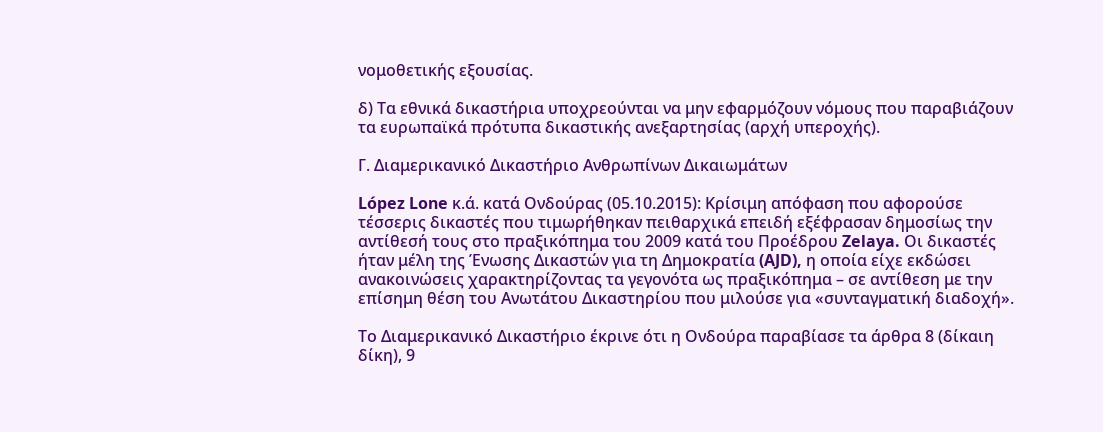νομοθετικής εξουσίας.

δ) Τα εθνικά δικαστήρια υποχρεούνται να μην εφαρμόζουν νόμους που παραβιάζουν τα ευρωπαϊκά πρότυπα δικαστικής ανεξαρτησίας (αρχή υπεροχής).

Γ. Διαμερικανικό Δικαστήριο Ανθρωπίνων Δικαιωμάτων

López Lone κ.ά. κατά Ονδούρας (05.10.2015): Κρίσιμη απόφαση που αφορούσε τέσσερις δικαστές που τιμωρήθηκαν πειθαρχικά επειδή εξέφρασαν δημοσίως την αντίθεσή τους στο πραξικόπημα του 2009 κατά του Προέδρου Zelaya. Οι δικαστές ήταν μέλη της Ένωσης Δικαστών για τη Δημοκρατία (AJD), η οποία είχε εκδώσει ανακοινώσεις χαρακτηρίζοντας τα γεγονότα ως πραξικόπημα – σε αντίθεση με την επίσημη θέση του Ανωτάτου Δικαστηρίου που μιλούσε για «συνταγματική διαδοχή».

Το Διαμερικανικό Δικαστήριο έκρινε ότι η Ονδούρα παραβίασε τα άρθρα 8 (δίκαιη δίκη), 9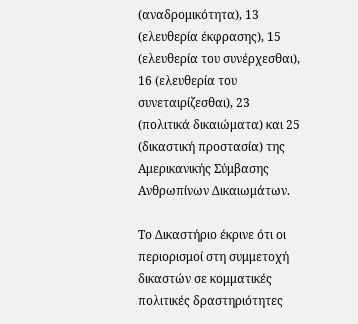(αναδρομικότητα), 13 (ελευθερία έκφρασης), 15 (ελευθερία του συνέρχεσθαι), 16 (ελευθερία του συνεταιρίζεσθαι), 23 (πολιτικά δικαιώματα) και 25 (δικαστική προστασία) της Αμερικανικής Σύμβασης Ανθρωπίνων Δικαιωμάτων.

Το Δικαστήριο έκρινε ότι οι περιορισμοί στη συμμετοχή δικαστών σε κομματικές πολιτικές δραστηριότητες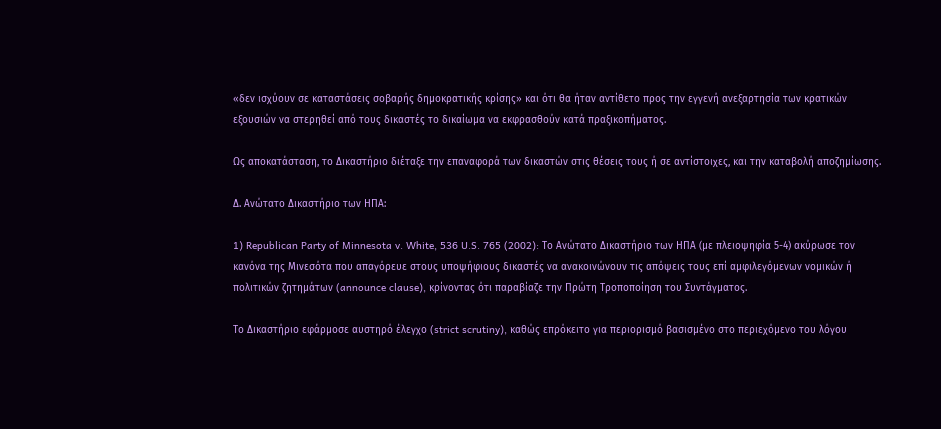«δεν ισχύουν σε καταστάσεις σοβαρής δημοκρατικής κρίσης» και ότι θα ήταν αντίθετο προς την εγγενή ανεξαρτησία των κρατικών εξουσιών να στερηθεί από τους δικαστές το δικαίωμα να εκφρασθούν κατά πραξικοπήματος.

Ως αποκατάσταση, το Δικαστήριο διέταξε την επαναφορά των δικαστών στις θέσεις τους ή σε αντίστοιχες, και την καταβολή αποζημίωσης.

Δ. Ανώτατο Δικαστήριο των ΗΠΑ:

1) Republican Party of Minnesota v. White, 536 U.S. 765 (2002): Το Ανώτατο Δικαστήριο των ΗΠΑ (με πλειοψηφία 5-4) ακύρωσε τον κανόνα της Μινεσότα που απαγόρευε στους υποψήφιους δικαστές να ανακοινώνουν τις απόψεις τους επί αμφιλεγόμενων νομικών ή πολιτικών ζητημάτων (announce clause), κρίνοντας ότι παραβίαζε την Πρώτη Τροποποίηση του Συντάγματος.

Το Δικαστήριο εφάρμοσε αυστηρό έλεγχο (strict scrutiny), καθώς επρόκειτο για περιορισμό βασισμένο στο περιεχόμενο του λόγου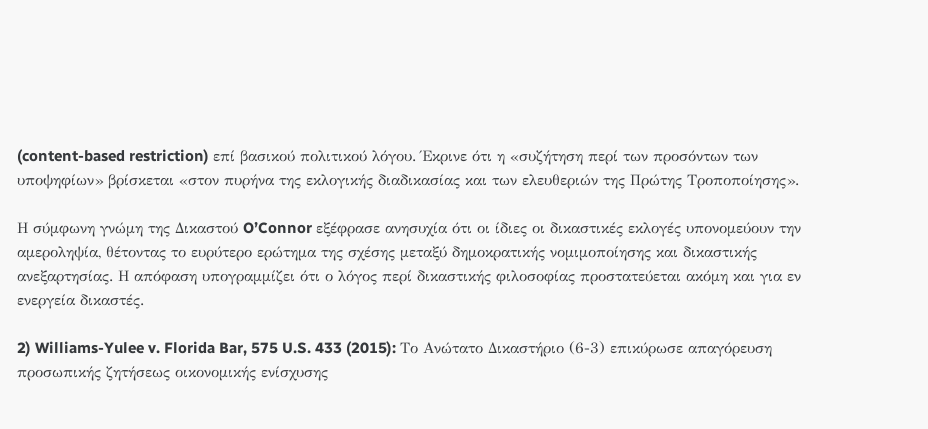(content-based restriction) επί βασικού πολιτικού λόγου. Έκρινε ότι η «συζήτηση περί των προσόντων των υποψηφίων» βρίσκεται «στον πυρήνα της εκλογικής διαδικασίας και των ελευθεριών της Πρώτης Τροποποίησης».

Η σύμφωνη γνώμη της Δικαστού O’Connor εξέφρασε ανησυχία ότι οι ίδιες οι δικαστικές εκλογές υπονομεύουν την αμεροληψία, θέτοντας το ευρύτερο ερώτημα της σχέσης μεταξύ δημοκρατικής νομιμοποίησης και δικαστικής ανεξαρτησίας. Η απόφαση υπογραμμίζει ότι ο λόγος περί δικαστικής φιλοσοφίας προστατεύεται ακόμη και για εν ενεργεία δικαστές.

2) Williams-Yulee v. Florida Bar, 575 U.S. 433 (2015): Το Ανώτατο Δικαστήριο (6-3) επικύρωσε απαγόρευση προσωπικής ζητήσεως οικονομικής ενίσχυσης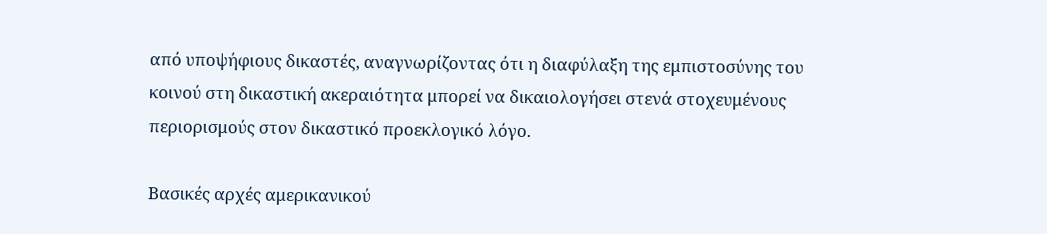από υποψήφιους δικαστές, αναγνωρίζοντας ότι η διαφύλαξη της εμπιστοσύνης του κοινού στη δικαστική ακεραιότητα μπορεί να δικαιολογήσει στενά στοχευμένους περιορισμούς στον δικαστικό προεκλογικό λόγο.

Βασικές αρχές αμερικανικού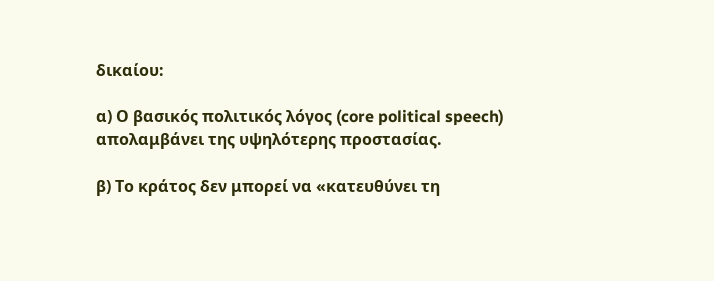δικαίου:

α) Ο βασικός πολιτικός λόγος (core political speech) απολαμβάνει της υψηλότερης προστασίας.

β) Το κράτος δεν μπορεί να «κατευθύνει τη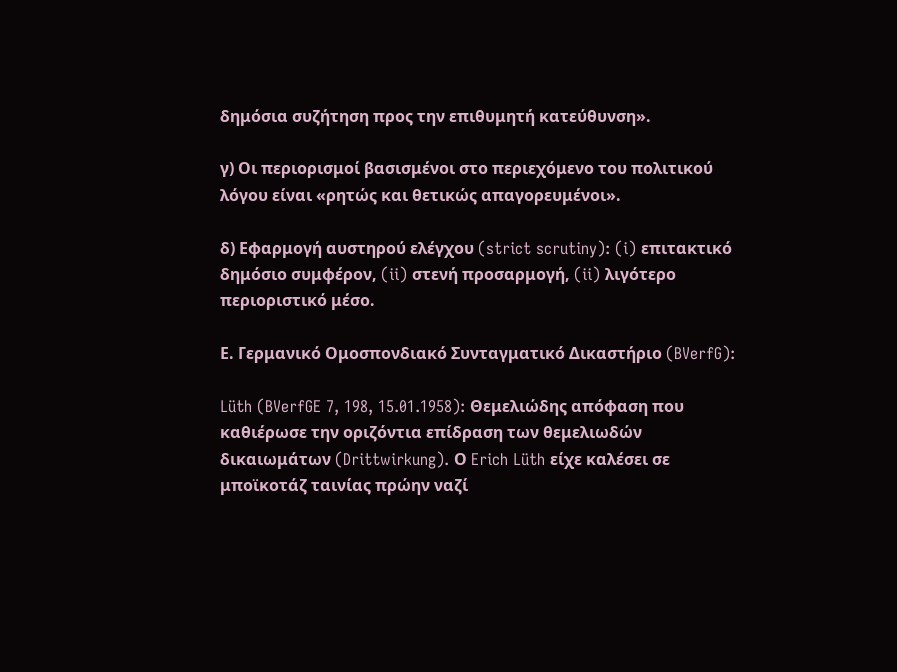δημόσια συζήτηση προς την επιθυμητή κατεύθυνση».

γ) Οι περιορισμοί βασισμένοι στο περιεχόμενο του πολιτικού λόγου είναι «ρητώς και θετικώς απαγορευμένοι».

δ) Εφαρμογή αυστηρού ελέγχου (strict scrutiny): (i) επιτακτικό δημόσιο συμφέρον, (ii) στενή προσαρμογή, (ii) λιγότερο περιοριστικό μέσο.

Ε. Γερμανικό Ομοσπονδιακό Συνταγματικό Δικαστήριο (BVerfG):

Lüth (BVerfGE 7, 198, 15.01.1958): Θεμελιώδης απόφαση που καθιέρωσε την οριζόντια επίδραση των θεμελιωδών δικαιωμάτων (Drittwirkung). Ο Erich Lüth είχε καλέσει σε μποϊκοτάζ ταινίας πρώην ναζί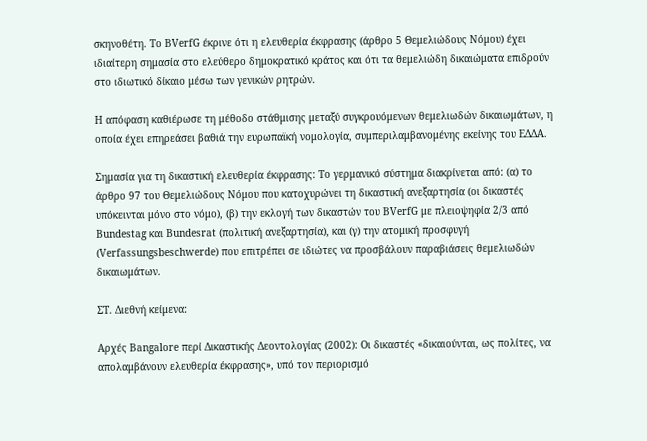σκηνοθέτη. Το BVerfG έκρινε ότι η ελευθερία έκφρασης (άρθρο 5 Θεμελιώδους Νόμου) έχει ιδιαίτερη σημασία στο ελεύθερο δημοκρατικό κράτος και ότι τα θεμελιώδη δικαιώματα επιδρούν στο ιδιωτικό δίκαιο μέσω των γενικών ρητρών.

Η απόφαση καθιέρωσε τη μέθοδο στάθμισης μεταξύ συγκρουόμενων θεμελιωδών δικαιωμάτων, η οποία έχει επηρεάσει βαθιά την ευρωπαϊκή νομολογία, συμπεριλαμβανομένης εκείνης του ΕΔΔΑ.

Σημασία για τη δικαστική ελευθερία έκφρασης: Το γερμανικό σύστημα διακρίνεται από: (α) το άρθρο 97 του Θεμελιώδους Νόμου που κατοχυρώνει τη δικαστική ανεξαρτησία (οι δικαστές υπόκεινται μόνο στο νόμο), (β) την εκλογή των δικαστών του BVerfG με πλειοψηφία 2/3 από Bundestag και Bundesrat (πολιτική ανεξαρτησία), και (γ) την ατομική προσφυγή (Verfassungsbeschwerde) που επιτρέπει σε ιδιώτες να προσβάλουν παραβιάσεις θεμελιωδών δικαιωμάτων.

ΣΤ. Διεθνή κείμενα:

Αρχές Bangalore περί Δικαστικής Δεοντολογίας (2002): Οι δικαστές «δικαιούνται, ως πολίτες, να απολαμβάνουν ελευθερία έκφρασης», υπό τον περιορισμό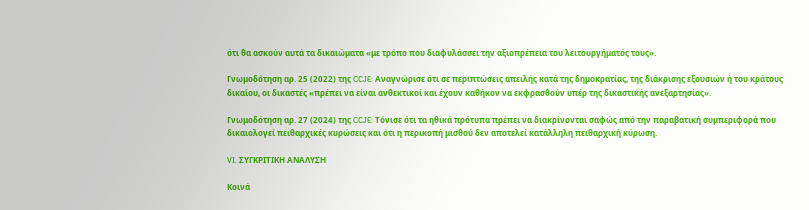ότι θα ασκούν αυτά τα δικαιώματα «με τρόπο που διαφυλάσσει την αξιοπρέπεια του λειτουργήματός τους».

Γνωμοδότηση αρ. 25 (2022) της CCJE: Αναγνώρισε ότι σε περιπτώσεις απειλής κατά της δημοκρατίας, της διάκρισης εξουσιών ή του κράτους δικαίου, οι δικαστές «πρέπει να είναι ανθεκτικοί και έχουν καθήκον να εκφρασθούν υπέρ της δικαστικής ανεξαρτησίας».

Γνωμοδότηση αρ. 27 (2024) της CCJE: Τόνισε ότι τα ηθικά πρότυπα πρέπει να διακρίνονται σαφώς από την παραβατική συμπεριφορά που δικαιολογεί πειθαρχικές κυρώσεις και ότι η περικοπή μισθού δεν αποτελεί κατάλληλη πειθαρχική κύρωση.

VI. ΣΥΓΚΡΙΤΙΚΗ ΑΝΑΛΥΣΗ

Κοινά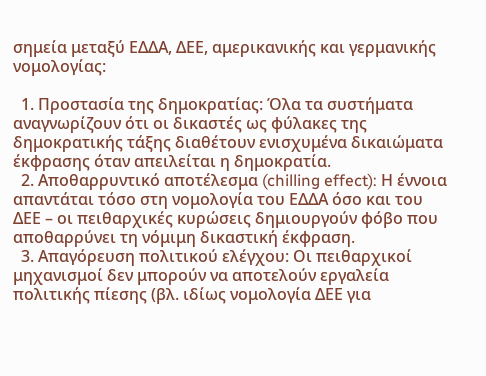σημεία μεταξύ ΕΔΔΑ, ΔΕΕ, αμερικανικής και γερμανικής νομολογίας:

  1. Προστασία της δημοκρατίας: Όλα τα συστήματα αναγνωρίζουν ότι οι δικαστές ως φύλακες της δημοκρατικής τάξης διαθέτουν ενισχυμένα δικαιώματα έκφρασης όταν απειλείται η δημοκρατία.
  2. Αποθαρρυντικό αποτέλεσμα (chilling effect): Η έννοια απαντάται τόσο στη νομολογία του ΕΔΔΑ όσο και του ΔΕΕ – οι πειθαρχικές κυρώσεις δημιουργούν φόβο που αποθαρρύνει τη νόμιμη δικαστική έκφραση.
  3. Απαγόρευση πολιτικού ελέγχου: Οι πειθαρχικοί μηχανισμοί δεν μπορούν να αποτελούν εργαλεία πολιτικής πίεσης (βλ. ιδίως νομολογία ΔΕΕ για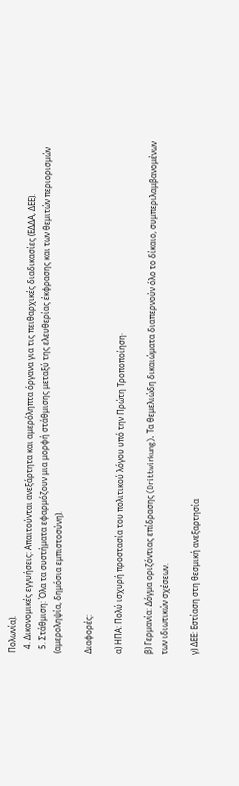Πολωνία).
  4. Δικονομικές εγγυήσεις: Απαιτούνται ανεξάρτητα και αμερόληπτα όργανα για τις πειθαρχικές διαδικασίες (ΕΔΔΑ, ΔΕΕ).
  5. Στάθμιση: Όλα τα συστήματα εφαρμόζουν μια μορφή στάθμισης μεταξύ της ελευθερίας έκφρασης και των θεμιτών περιορισμών (αμεροληψία, δημόσια εμπιστοσύνη).

Διαφορές:

α) ΗΠΑ: Πολύ ισχυρή προστασία του πολιτικού λόγου υπό την Πρώτη Τροποποίηση·

β) Γερμανία: Δόγμα οριζόντιας επίδρασης (Drittwirkung). Τα θεμελιώδη δικαιώματα διαπερνούν όλο το δίκαιο, συμπεριλαμβανομένων των ιδιωτικών σχέσεων.

γ) ΔΕΕ: Εστίαση στη θεσμική ανεξαρτησία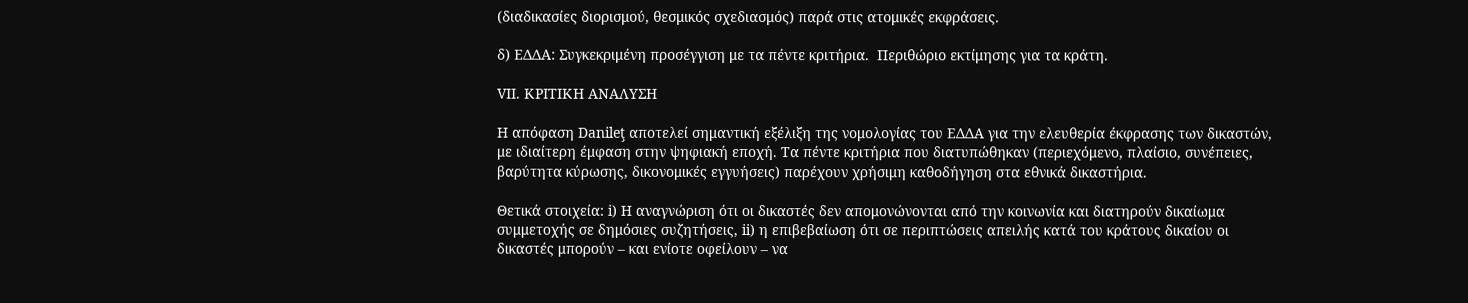(διαδικασίες διορισμού, θεσμικός σχεδιασμός) παρά στις ατομικές εκφράσεις.

δ) ΕΔΔΑ: Συγκεκριμένη προσέγγιση με τα πέντε κριτήρια.  Περιθώριο εκτίμησης για τα κράτη.

VII. ΚΡΙΤΙΚΗ ΑΝΑΛΥΣΗ

Η απόφαση Danileţ αποτελεί σημαντική εξέλιξη της νομολογίας του ΕΔΔΑ για την ελευθερία έκφρασης των δικαστών, με ιδιαίτερη έμφαση στην ψηφιακή εποχή. Τα πέντε κριτήρια που διατυπώθηκαν (περιεχόμενο, πλαίσιο, συνέπειες, βαρύτητα κύρωσης, δικονομικές εγγυήσεις) παρέχουν χρήσιμη καθοδήγηση στα εθνικά δικαστήρια.

Θετικά στοιχεία: i) Η αναγνώριση ότι οι δικαστές δεν απομονώνονται από την κοινωνία και διατηρούν δικαίωμα συμμετοχής σε δημόσιες συζητήσεις, ii) η επιβεβαίωση ότι σε περιπτώσεις απειλής κατά του κράτους δικαίου οι δικαστές μπορούν – και ενίοτε οφείλουν – να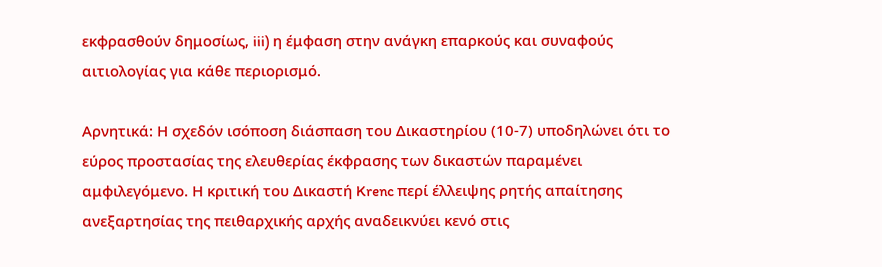εκφρασθούν δημοσίως, iii) η έμφαση στην ανάγκη επαρκούς και συναφούς αιτιολογίας για κάθε περιορισμό.

Αρνητικά: Η σχεδόν ισόποση διάσπαση του Δικαστηρίου (10-7) υποδηλώνει ότι το εύρος προστασίας της ελευθερίας έκφρασης των δικαστών παραμένει αμφιλεγόμενο. Η κριτική του Δικαστή Krenc περί έλλειψης ρητής απαίτησης ανεξαρτησίας της πειθαρχικής αρχής αναδεικνύει κενό στις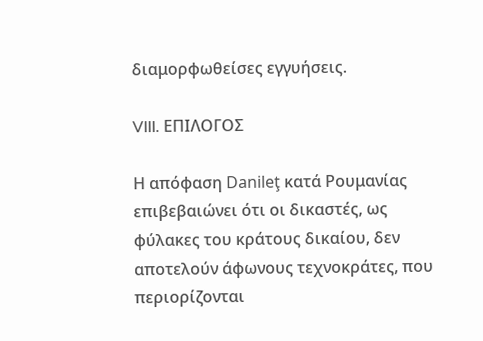διαμορφωθείσες εγγυήσεις.

VIII. ΕΠΙΛΟΓΟΣ

Η απόφαση Danileţ κατά Ρουμανίας επιβεβαιώνει ότι οι δικαστές, ως φύλακες του κράτους δικαίου, δεν αποτελούν άφωνους τεχνοκράτες, που περιορίζονται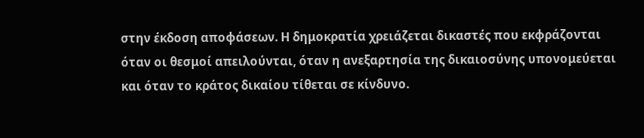στην έκδοση αποφάσεων. Η δημοκρατία χρειάζεται δικαστές που εκφράζονται όταν οι θεσμοί απειλούνται, όταν η ανεξαρτησία της δικαιοσύνης υπονομεύεται και όταν το κράτος δικαίου τίθεται σε κίνδυνο.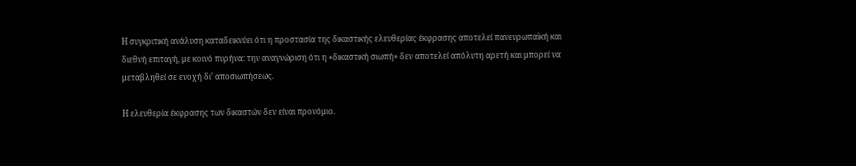Η συγκριτική ανάλυση καταδεικνύει ότι η προστασία της δικαστικής ελευθερίας έκφρασης αποτελεί πανευρωπαϊκή και διεθνή επιταγή, με κοινό πυρήνα: την αναγνώριση ότι η «δικαστική σιωπή» δεν αποτελεί απόλυτη αρετή και μπορεί να μεταβληθεί σε ενοχή δι’ αποσιωπήσεως.

Η ελευθερία έκφρασης των δικαστών δεν είναι προνόμιο.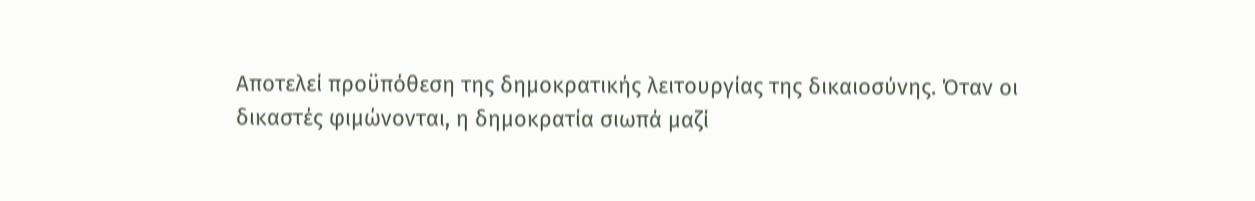Αποτελεί προϋπόθεση της δημοκρατικής λειτουργίας της δικαιοσύνης. Όταν οι δικαστές φιμώνονται, η δημοκρατία σιωπά μαζί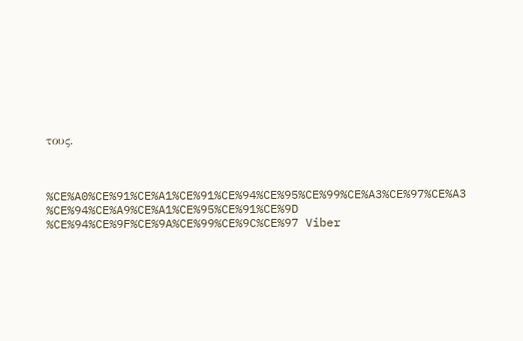τους.



%CE%A0%CE%91%CE%A1%CE%91%CE%94%CE%95%CE%99%CE%A3%CE%97%CE%A3 %CE%94%CE%A9%CE%A1%CE%95%CE%91%CE%9D %CE%94%CE%9F%CE%9A%CE%99%CE%9C%CE%97 Viber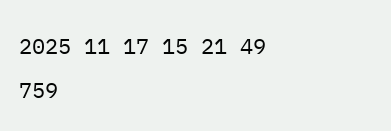2025 11 17 15 21 49 759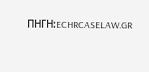ΠΗΓΗ:ECHRCASELAW.GR